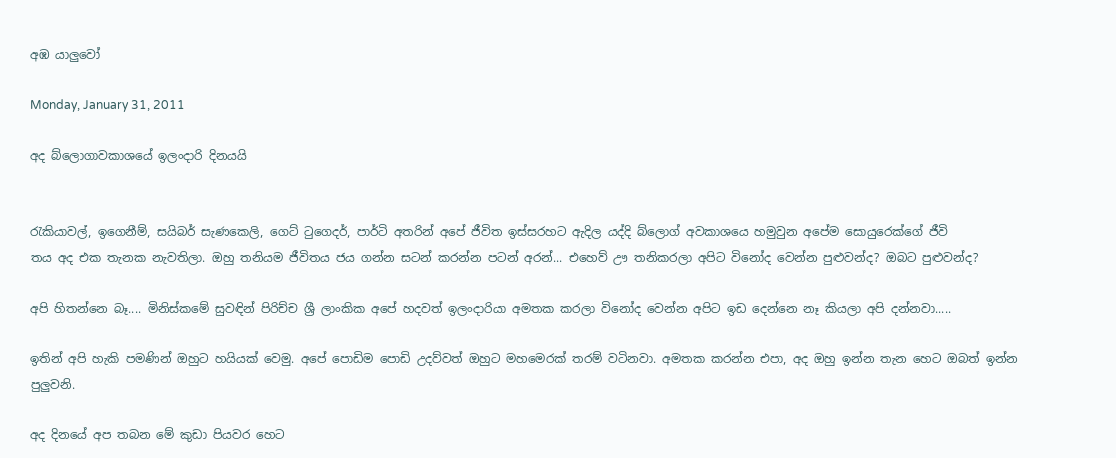අඹ යාලුවෝ

Monday, January 31, 2011

අද බ්ලොගාවකාශයේ ඉලංදාරි දිනයයි


රැකියාවල්, ඉගෙනීම්, සයිබර් සැණකෙලි, ගෙට් ටුගෙදර්, පාර්ටි අතරින් අපේ ජීවිත ඉස්සරහට ඇදිල යද්දි බ්ලොග් අවකාශයෙ හමුවුන අපේම සොයුරෙක්ගේ ජීවි
තය අද එක තැනක නැවතිලා. ඔහු තනියම ජීවිතය ජය ගන්න සටන් කරන්න පටන් අරන්... එහෙව් ඌ තනිකරලා අපිට විනෝද වෙන්න පුළුවන්ද? ඔබට පුළුවන්ද?

අපි හිතන්නෙ බෑ.... මිනිස්කමේ සුවඳින් පිරිච්ච ශ්‍රී ලාංකික අපේ හදවත් ඉලංදාරියා අමතක කරලා විනෝද වෙන්න අපිට ඉඩ දෙන්නෙ නෑ කියලා අපි දන්නවා.....

ඉතින් අපි හැකි පමණින් ඔහුට හයියක් වෙමු. අපේ පොඩිම පොඩි උදව්වත් ඔහුට මහමෙරක් තරම් වටිනවා. අමතක කරන්න එපා, අද ඔහු ඉන්න තැන හෙට ඔබත් ඉන්න පුලුවනි.

අද දිනයේ අප තබන මේ කුඩා පියවර හෙට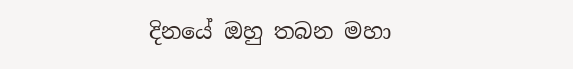දිනයේ ඔහු තබන මහා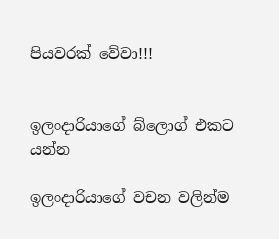පියවරක් වේවා!!!


ඉලංදාරියාගේ බ්ලොග් එකට යන්න

ඉලංදාරියාගේ වචන වලින්ම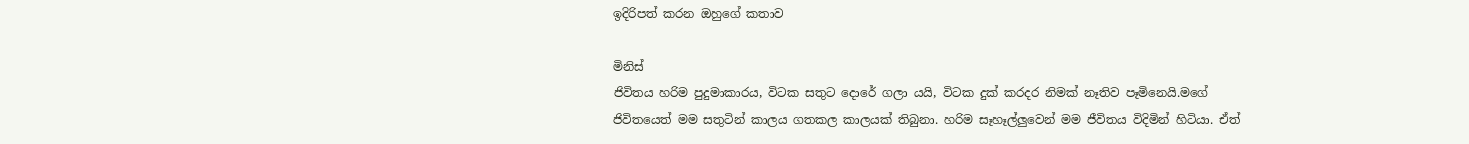ඉදිරිපත් කරන ඔහුගේ කතාව

මිනිස්
ජිවිතය හරිම පුදුමාකාරය, විටක සතුට දොරේ ගලා යයි, විටක දුක් කරදර නිමක් නෑතිව පෑමිනෙයි.මගේ ජිවිතයෙත් මම සතුටින් කාලය ගතකල කාලයක් තිබුනා. හරිම සෑහෑල්ලුවෙන් මම ජීවිතය විදිමින් හිටියා. ඒත්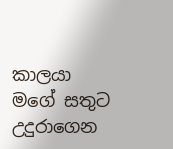කාලයා මගේ සතුට උදුරාගෙන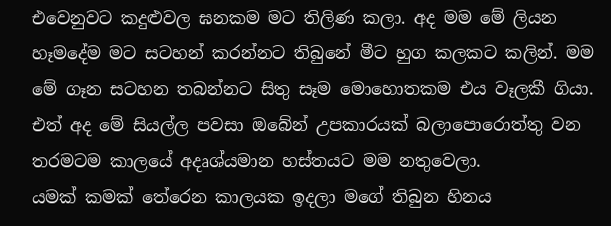එවෙනුවට කදුළුවල ඝනකම මට තිලිණ කලා. අද මම මේ ලියන හෑමදේම මට සටහන් කරන්නට තිබුනේ මීට හුග කලකට කලින්. මම මේ ගෑන සටහන තබන්නට සිතු සෑම මොහොතකම එය වෑලකී ගියා.
එත් අද මේ සියල්ල පවසා ඔබේන් උපකාරයක් බලාපොරොත්තු වන තරමටම කාලයේ අදෘශ්යමාන හස්තයට මම නතුවෙලා.
යමක් කමක් තේරෙන කාලයක ඉදලා මගේ තිබුන හිනය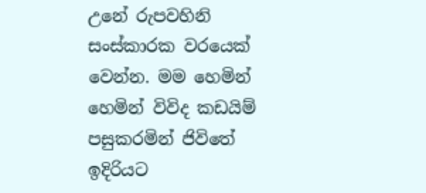උනේ රුපවහිනි සංස්කාරක වරයෙක් වෙන්න. මම හෙමින් හෙමින් විවිද කඩයිම් පසුකරමින් ජිවිතේ ඉදිරියට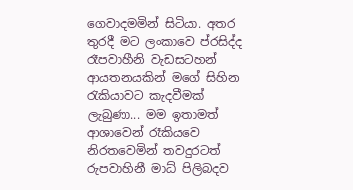ගෙවාදමමින් සිටියා. අතර තුරදී මට ලංකාවෙ ප්රසිද්ද රෑපවාහීනි වැඩසටහන් ආයතනයකින් මගේ සිහින රැකියාවට කැදවීමක් ලැබුණා... මම ඉතාමත් ආශාවෙන් රෑකියවෙ නිරතවෙමින් තවදුරටත් රුපවාහිනී මාධ් පිලිබදව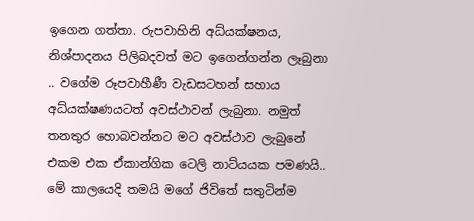ඉගෙන ගත්තා. රුපවාහිනි අධ්යක්ෂනය, නිශ්පාදනය පිලිබදවත් මට ඉගෙන්ගන්න ලෑබුනා .. වගේම රූපවාහීණී වැඩසටහන් සහාය අධ්යක්ෂණයටත් අවස්ථාවන් ලැබුනා. නමුත් තනතුර හොබවන්නට මට අවස්ථාව ලැබුනේ එකම එක ඒකාන්ගික ටෙලි නාට්යයක පමණයි.. මේ කාලයෙදි තමයි මගේ ජිවිතේ සතුටින්ම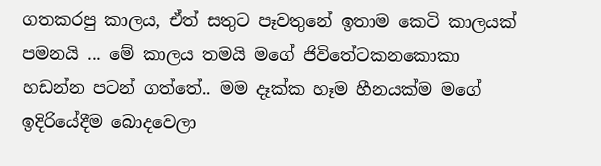ගතකරපු කාලය, ඒත් සතුට පෑවතුනේ ඉතාම කෙටි කාලයක් පමනයි ... මේ කාලය තමයි මගේ ජිවිතේටකනකොකා හඩන්න පටන් ගත්තේ.. මම දෑක්ක හෑම හීනයක්ම මගේ ඉදිරියේදීම බොදවෙලා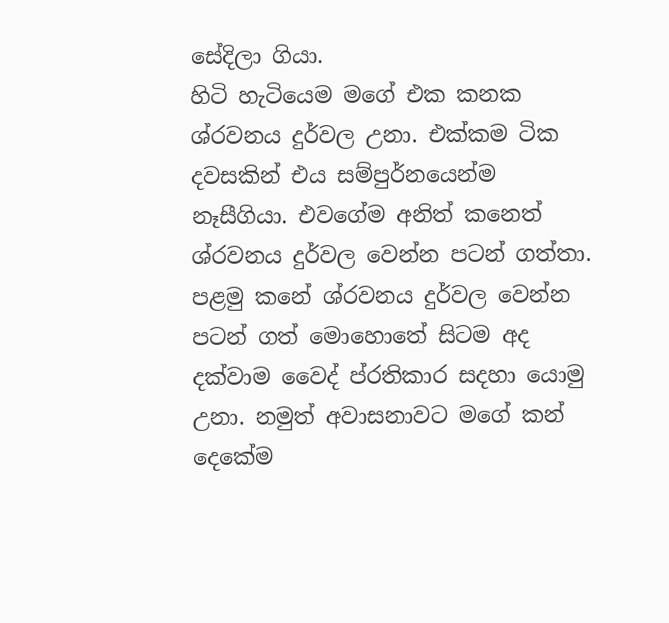සේදිලා ගියා.
හිටි හැටියෙම මගේ එක කනක ශ්රවනය දුර්වල උනා. එක්කම ටික දවසකින් එය සම්පුර්නයෙන්ම නෑසීගියා. එවගේම අනිත් කනෙත් ශ්රවනය දුර්වල වෙන්න පටන් ගත්තා. පළමු කනේ ශ්රවනය දුර්වල වෙන්න පටන් ගත් මොහොතේ සිටම අද දක්වාම වෛද් ප්රතිකාර සදහා යොමු උනා. නමුත් අවාසනාවට මගේ කන් දෙකේම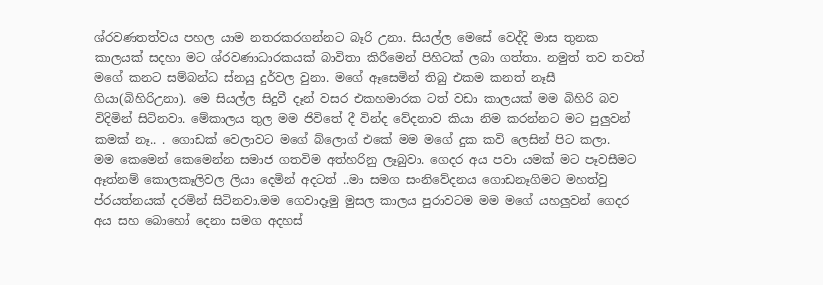ශ්රවණතත්වය පහල යාම නතරකරගන්නට බෑරි උනා. සියල්ල මෙසේ වෙද්දි මාස තුනක කාලයක් සදහා මට ශ්රවණාධාරකයක් බාවිතා කිරීමෙන් පිහිටක් ලබා ගත්තා. නමුත් තව තවත් මගේ කනට සම්බන්ධ ස්නයු දුර්වල වුනා. මගේ ඈසෙමින් තිබු එකම කනත් නෑසී ගියා(බිහිරිඋනා). මෙ සියල්ල සිදුවී දෑන් වසර එකහමාරක ටත් වඩා කාලයක් මම බිහිරි බව විදිමින් සිටිනවා. මේකාලය තුල මම ජිවිතේ දී වින්ද වේදනාව කියා නිම කරන්නට මට පුලුවන් කමක් නෑ.. . ගොඩක් වෙලාවට මගේ බ්ලොග් එකේ මම මගේ දුක කවි ලෙසින් පිට කලා.
මම කෙමෙන් කෙමෙන්න සමාජ ගතවිම අත්හරිනු ලෑබුවා. ගෙදර අය පවා යමක් මට පෑවසීමට ඈත්නම් කොලකෑලිවල ලියා දෙමින් අදටත් ..මා සමග සංනිවේදනය ගොඩනෑගිමට මහත්වු ප්රයත්නයක් දරමින් සිටිනවා.මම ගෙවාදෑමු මුසල කාලය පුරාවටම මම මගේ යහලුවන් ගෙදර අය සහ බොහෝ දෙනා සමග අදහස්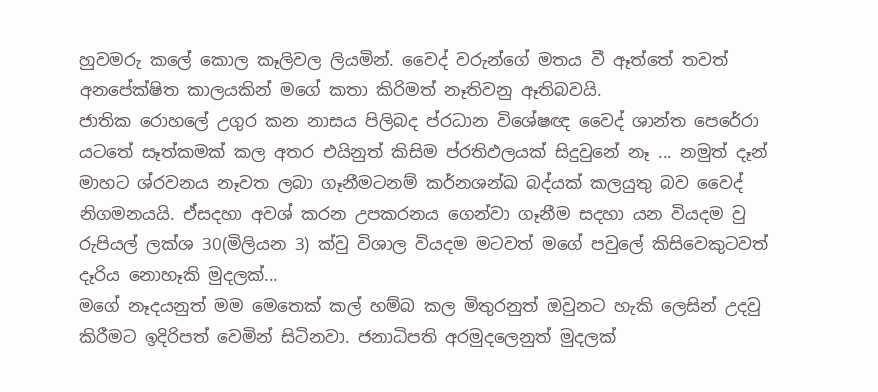හුවමරු කලේ කොල කෑලිවල ලියමින්. වෛද් වරුන්ගේ මතය වී ඈත්තේ තවත් අනපේක්ෂිත කාලයකින් මගේ කතා කිරිමත් නෑතිවනු ඈතිබවයි.
ජාතික රොහලේ උගුර කන නාසය පිලිබද ප්රධාන විශේෂඥ වෛද් ශාන්ත පෙරේරා යටතේ සෑත්කමක් කල අතර එයිනුත් කිසිම ප්රතිඵලයක් සිදුවුනේ නෑ ... නමුත් දෑන් මාහට ශ්රවනය නෑවත ලබා ගෑනීමටනම් කර්නශන්ඛ බද්යක් කලයුතු බව වෛද් නිගමනයයි. ඒසදහා අවශ් කරන උපකරනය ගෙන්වා ගෑනීම සදහා යන වියදම වු රුපියල් ලක්ශ 30(මිලියන 3) ක්වු විශාල වියදම මටවත් මගේ පවුලේ කිසිවෙකුටවත් දෑරිය නොහෑකි මුදලක්...
මගේ නෑදයනුත් මම මෙතෙක් කල් හම්බ කල මිතුරනුත් ඔවුනට හැකි ලෙසින් උදවු කිරීමට ඉදිරිපත් වෙමින් සිටිනවා. ජනාධිපති අරමුදලෙනුත් මුදලක්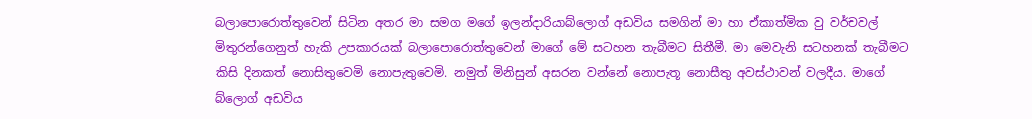බලාපොරොත්තුවෙන් සිටින අතර මා සමග මගේ ඉලන්දාරියාබ්ලොග් අඩවිය සමගින් මා හා ඒකාත්මික වු වර්චවල් මිතුරන්ගෙනුත් හැකි උපකාරයක් බලාපොරොත්තුවෙන් මාගේ මේ සටහන තැබීමට සිතීමී. මා මෙවැනි සටහනක් තැබීමට කිසි දිනකත් නොසිතුවෙමි නොපැතුවෙමි. නමුත් මිනිසුන් අසරන වන්නේ නොපැතූ නොසීතු අවස්ථාවන් වලදීය. මාගේ බ්ලොග් අඩවිය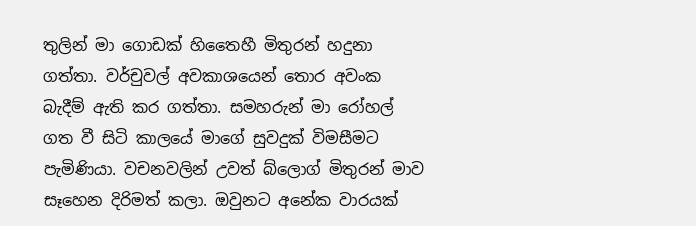තුලින් මා ගොඩක් හිතෛහී මිතුරන් හදුනා ගත්තා. වර්චුවල් අවකාශයෙන් තොර අවංක බැදීම් ඇති කර ගත්තා. සමහරුන් මා රෝහල් ගත වී සිටි කාලයේ මාගේ සුවදුක් විමසීමට පැමිණියා. වචනවලින් උවත් බ්ලොග් මිතුරන් මාව සෑහෙන දිරිමත් කලා. ඔවුනට අනේක වාරයක්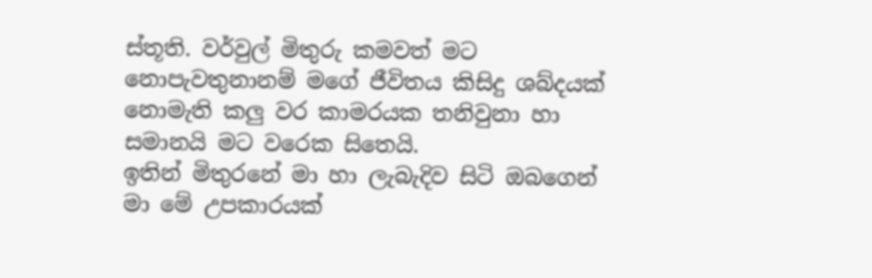ස්තූති. වර්වුල් මිතුරු කමවත් මට නොපැවතුනානම් මගේ ජීවිතය කිසිදු ශබ්දයක් නොමැති කලු වර කාමරයක තනිවුනා හා සමානයි මට වරෙක සිතෙයි.
ඉතින් මිතුරනේ මා හා ලැබැදිව සිටි ඔබගෙන් මා මේ උපකාරයක්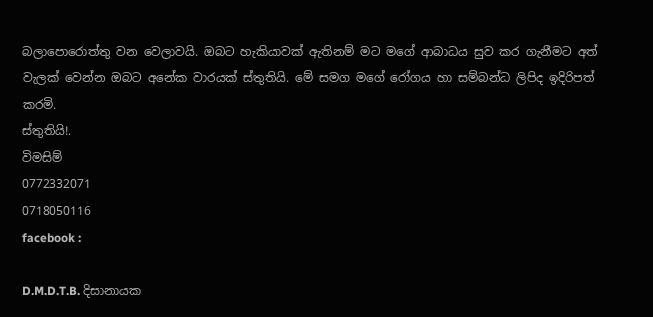බලාපොරොත්තු වන වෙලාවයි. ඔබට හැකියාවක් ඇතිනම් මට මගේ ආබාධය සුව කර ගැනීමට අත් වැලක් වෙන්න ඔබට අනේක වාරයක් ස්තුතියි. මේ සමග මගේ රෝගය හා සම්බන්ධ ලිපිද ඉදිරිපත් කරමි.
ස්තුතියි!.
විමසිම්
0772332071
0718050116
facebook :

D.M.D.T.B. දිසානායක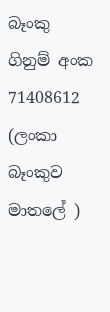බෑංකු ගිනුම් අංක 71408612
(ලංකා බෑංකුව මාතලේ )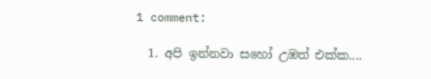1 comment:

  1. අපි ඉන්නවා සහෝ උඹත් එක්ක....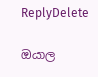ReplyDelete

ඔයාල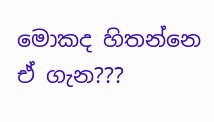මොකද හිතන්නෙ ඒ ගැන???